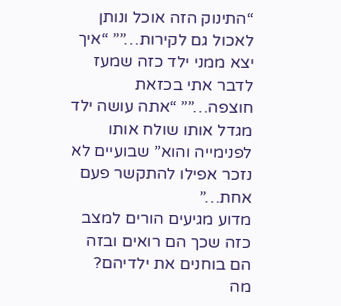“התינוק הזה אוכל ונותן לאכול גם לקירות…”” “איך יצא ממני ילד כזה שמעז לדבר אתי בכזאת חוצפה…”” “אתה עושה ילד מגדל אותו שולח אותו לפנימייה והוא” שבועיים לא נזכר אפילו להתקשר פעם אחת…”
מדוע מגיעים הורים למצב כזה שכך הם רואים ובזה הם בוחנים את ילדיהם?
מה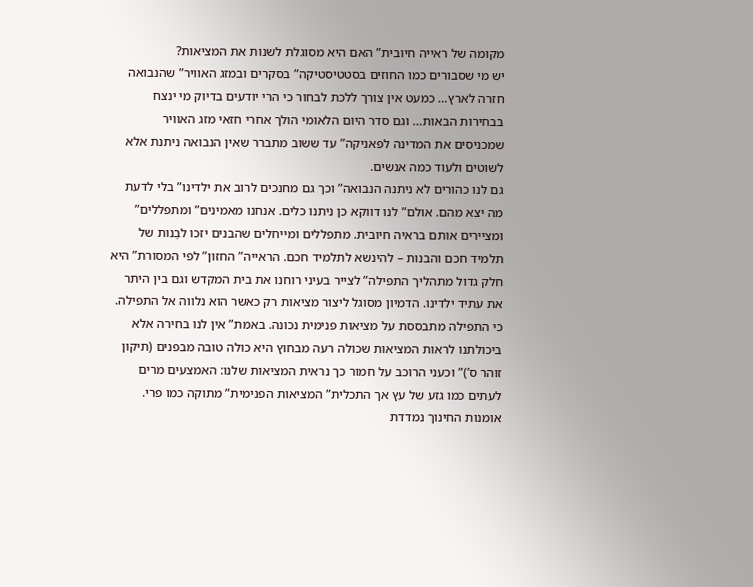מקומה של ראייה חיובית” האם היא מסוגלת לשנות את המציאות?
יש מי שסבורים כמו החוזים בסטטיסטיקה” בסקרים ובמזג האוויר” שהנבואה חזרה לארץ… כמעט אין צורך ללכת לבחור כי הרי יודעים בדיוק מי ינצח בבחירות הבאות… וגם סדר היום הלאומי הולך אחרי חזאי מזג האוויר שמכניסים את המדינה לפאניקה” עד ששוב מתברר שאין הנבואה ניתנת אלא לשוטים ולעוד כמה אנשים.
גם לנו כהורים לא ניתנה הנבואה” וכך גם מחנכים לרוב את ילדינו” בלי לדעת מה יצא מהם. אולם” לנו דווקא כן ניתנו כלים. אנחנו מאמינים” ומתפללים” ומציירים אותם בראיה חיובית. מתפללים ומייחלים שהבנים יזכו לבַנות של תלמיד חכם והבנות – להינשא לתלמיד חכם. הראייה” החזון” לפי המסורת” היא חלק גדול מתהליך התפילה” לצייר בעיני רוחנו את בית המקדש וגם בין היתר את עתיד ילדינו. הדמיון מסוגל ליצור מציאות רק כאשר הוא נלווה אל התפילה. כי התפילה מתבססת על מציאות פנימית נכונה. באמת” אין לנו בחירה אלא ביכולתנו לראות המציאות שכולה רעה מבחוץ היא כולה טובה מבפנים (תיקון זוהר ס’)” וכעני הרוכב על חמור כך נראית המציאות שלנו: האמצעים מרים לעתים כמו גזע של עץ אך התכלית” המציאות הפנימית” מתוקה כמו פרי.
אומנות החינוך נמדדת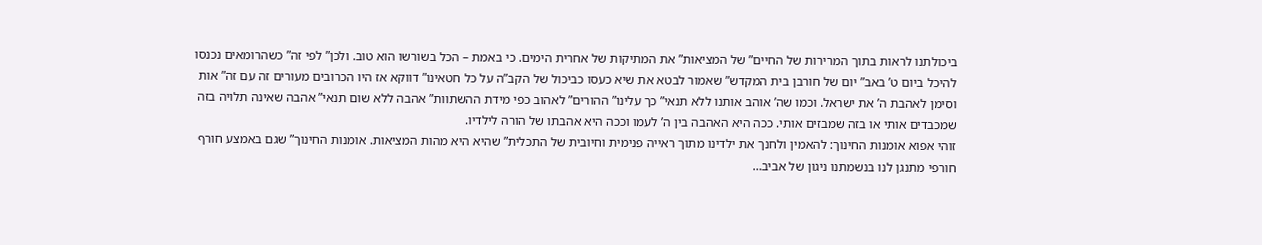ביכולתנו לראות בתוך המרירות של החיים” של המציאות” את המתיקות של אחרית הימים. כי באמת – הכל בשורשו הוא טוב. ולכן” לפי זה” כשהרומאים נכנסו להיכל ביום ט’ באב” יום של חורבן בית המקדש” שאמור לבטא את שיא כעסו כביכול של הקב”ה על כל חטאינו” דווקא אז היו הכרובים מעורים זה עם זה” אות וסימן לאהבת ה’ את ישראל. וכמו שה’ אוהב אותנו ללא תנאי” כך עלינו” ההורים” לאהוב כפי מידת ההשתוות” אהבה ללא שום תנאי” אהבה שאינה תלויה בזה שמכבדים אותי או בזה שמבזים אותי. ככה היא האהבה בין ה’ לעמו וככה היא אהבתו של הורה לילדיו.
זוהי אפוא אומנות החינוך: להאמין ולחנך את ילדינו מתוך ראייה פנימית וחיובית של התכלית” שהיא היא מהות המציאות. אומנות החינוך” שגם באמצע חורף חורפי מתנגן לנו בנשמתנו ניגון של אביב…